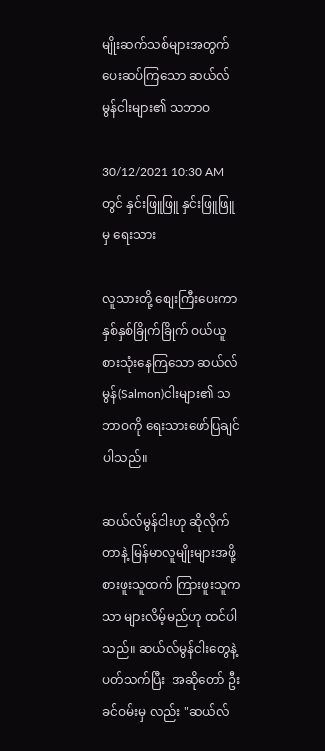မျိုးဆက်သစ်များအတွက်ပေးဆပ်ကြသော ဆယ်လ်မွန်ငါးများ၏ သဘာဝ

30/12/2021 10:30 AM တွင် နှင်းဖြူဖြူ နှင်းဖြူဖြူ မှ ရေးသား

လူသားတို့ စျေးကြီးပေးကာ နှစ်နှစ်ခြိုက်ခြိုက် ဝယ်ယူစားသုံးနေကြသော ဆယ်လ်မွန်(Salmon)ငါးများ၏ သဘာဝကို ရေးသားဖော်ပြချင်ပါသည်။

ဆယ်လ်မွန်ငါးဟု ဆိုလိုက်တာနဲ့ မြန်မာလူမျိုးများအဖို့ စားဖူးသူထက် ကြားဖူးသူကသာ များလိမ့်မည်ဟု ထင်ပါသည်။ ဆယ်လ်မွန်ငါးတွေနဲ့ ပတ်သက်ပြီး  အဆိုတော် ဦးခင်ဝမ်းမှ လည်း "ဆယ်လ်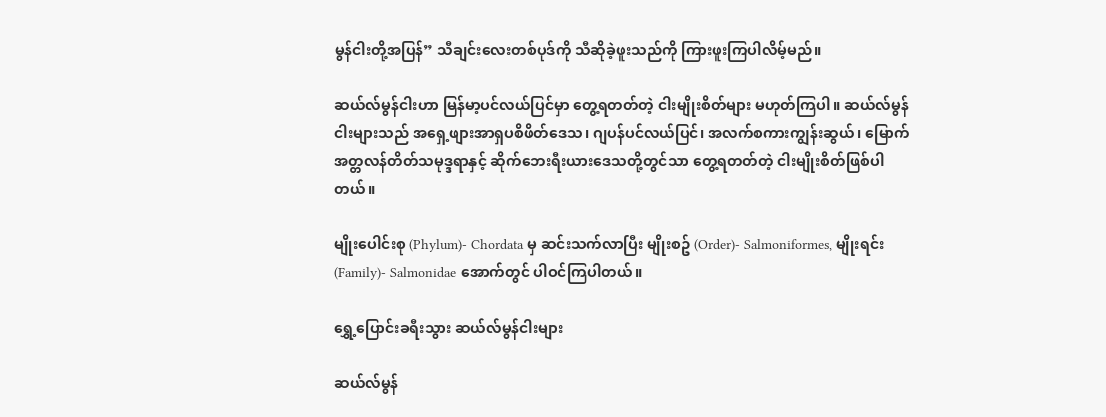မွန်ငါးတို့အပြန်” သီချင်းလေးတစ်ပုဒ်ကို သီဆိုခဲ့ဖူးသည်ကို ကြားဖူးကြပါလိမ့်မည်။

ဆယ်လ်မွန်ငါးဟာ မြန်မာ့ပင်လယ်ပြင်မှာ တွေ့ရတတ်တဲ့ ငါးမျိုးစိတ်များ မဟုတ်ကြပါ။ ဆယ်လ်မွန်ငါးများသည် အရှေ့ဖျားအာရှပစိဖိတ်ဒေသ၊ ဂျပန်ပင်လယ်ပြင်၊ အလက်စကားကျွန်းဆွယ်၊ မြောက်အတ္တလန်တိတ်သမုဒ္ဒရာနှင့် ဆိုက်ဘေးရီးယားဒေသတို့တွင်သာ တွေ့ရတတ်တဲ့ ငါးမျိုးစိတ်ဖြစ်ပါတယ်။

မျိုးပေါင်းစု (Phylum)- Chordata မှ ဆင်းသက်လာပြီး မျိုးစဥ် (Order)- Salmoniformes, မျိုးရင်း (Family)- Salmonidae အောက်တွင် ပါဝင်ကြပါတယ်။

ရွှေ့ပြောင်းခရီးသွား ဆယ်လ်မွန်ငါးများ

ဆယ်လ်မွန်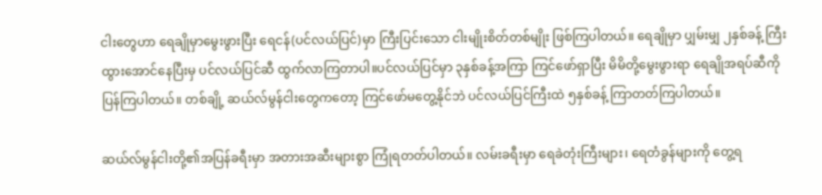ငါးတွေဟာ ရေချိုမှာမွေးဖွားပြီး ရေငန်(ပင်လယ်ပြင်)မှာ ကြီးပြင်းသော ငါးမျိုးစိတ်တစ်မျိုး ဖြစ်ကြပါတယ်။ ရေချိုမှာ ပျှမ်းမျှ ၂နှစ်ခန့် ကြီးထွားအောင်နေပြီးမှ ပင်လယ်ပြင်ဆီ ထွက်လာကြတာပါ။ပင်လယ်ပြင်မှာ ၃နှစ်ခန့်အကြာ ကြင်ဖော်ရှာပြီး မိမိတို့မွေးဖွားရာ ရေချိုအရပ်ဆီကို ပြန်ကြပါတယ်။ တစ်ချို့ ဆယ်လ်မွန်ငါးတွေကတော့ ကြင်ဖော်မတွေ့နိုင်ဘဲ ပင်လယ်ပြင်ကြီးထဲ ၅နှစ်ခန့် ကြာတတ်ကြပါတယ်။

ဆယ်လ်မွန်ငါးတို့၏အပြန်ခရီးမှာ အတားအဆီးများစွာ ကြုံရတတ်ပါတယ်။ လမ်းခရီးမှာ ရေခဲတုံးကြီးများ၊ ရေတံခွန်များကို တွေ့ရ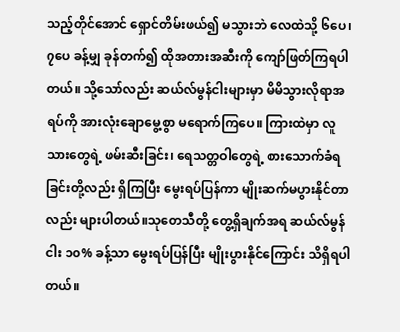သည့်တိုင်အောင် ရှောင်တိမ်းဖယ်၍ မသွားဘဲ လေထဲသို့ ၆ပေ၊ ၇ပေ ခန့်မျှ ခုန်တက်၍ ထိုအတားအဆီးကို ကျော်ဖြတ်ကြရပါတယ်။ သို့သော်လည်း ဆယ်လ်မွန်ငါးများမှာ မိမိသွားလိုရာအရပ်ကို အားလုံးချောမွေ့စွာ မရောက်ကြပေ။ ကြားထဲမှာ လူသားတွေရဲ့ ဖမ်းဆီးခြင်း၊ ရေသတ္တဝါတွေရဲ့ စားသောက်ခံရခြင်းတို့လည်း ရှိကြပြီး မွေးရပ်ပြန်ကာ မျိုးဆက်မပွားနိုင်တာလည်း များပါတယ်။သုတေသီတို့ တွေ့ရှိချက်အရ ဆယ်လ်မွန်ငါး ၁၀% ခန့်သာ မွေးရပ်ပြန်ပြီး မျိုးပွားနိုင်ကြောင်း သိရှိရပါတယ်။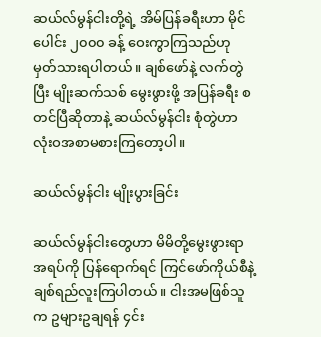ဆယ်လ်မွန်ငါးတို့ရဲ့ အိမ်ပြန်ခရီးဟာ မိုင်ပေါင်း ၂၀၀၀ ခန့် ဝေးကွာကြသည်ဟု မှတ်သားရပါတယ်။ ချစ်ဖော်နဲ့ လက်တွဲပြီး မျိုးဆက်သစ် မွေးဖွားဖို့ အပြန်ခရီး စတင်ပြီဆိုတာနဲ့ ဆယ်လ်မွန်ငါး စုံတွဲဟာ လုံးဝအစာမစားကြတော့ပါ။

ဆယ်လ်မွန်ငါး မျိုးပွားခြင်း

ဆယ်လ်မွန်ငါးတွေဟာ မိမိတို့မွေးဖွားရာအရပ်ကို ပြန်ရောက်ရင် ကြင်ဖော်ကိုယ်စီနဲ့ ချစ်ရည်လူးကြပါတယ်။ ငါးအမဖြစ်သူက ဥများဥချရန် ၄င်း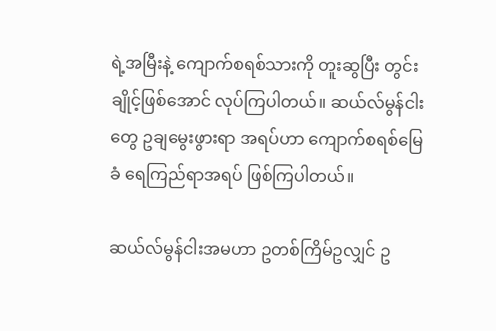ရဲ့အမြီးနဲ့ ကျောက်စရစ်သားကို တူးဆွပြီး တွင်းချိုင့်ဖြစ်အောင် လုပ်ကြပါတယ်။ ဆယ်လ်မွန်ငါးတွေ ဥချမွေးဖွားရာ အရပ်ဟာ ကျောက်စရစ်မြေခံ ရေကြည်ရာအရပ် ဖြစ်ကြပါတယ်။

ဆယ်လ်မွန်ငါးအမဟာ ဥတစ်ကြိမ်ဥလျှင် ဥ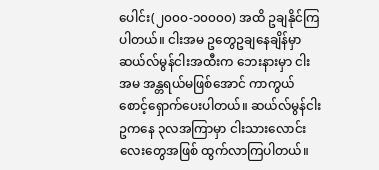ပေါင်း(၂၀၀၀-၁၀၀၀၀) အထိ ဥချနိုင်ကြပါတယ်။ ငါးအမ ဥတွေဥချနေချိန်မှာ ဆယ်လ်မွန်ငါးအထီးက ဘေးနားမှာ ငါးအမ အန္တရယ်မဖြစ်အောင် ကာကွယ်စောင့်ရှောက်ပေးပါတယ်။ ဆယ်လ်မွန်ငါးဥကနေ ၃လအကြာမှာ ငါးသားလောင်းလေးတွေအဖြစ် ထွက်လာကြပါတယ်။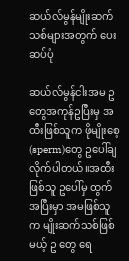ဆယ်လ်မွန်မျိုးဆက်သစ်များအတွက် ပေးဆပ်ပုံ

ဆယ်လ်မွန်ငါးအမ ဥတွေအကုန်ဥပြီးမှ အထီးဖြစ်သူက ဖိုမျိုးစေ့(sperm)တွေ ဥပေါ်ချလိုက်ပါတယ်။အထီးဖြစ်သူ ဥပေါ်မှ ထွက်အပြီးမှာ အမဖြစ်သူက မျိုးဆက်သစ်ဖြစ်မယ့် ဥ တွေ ရေ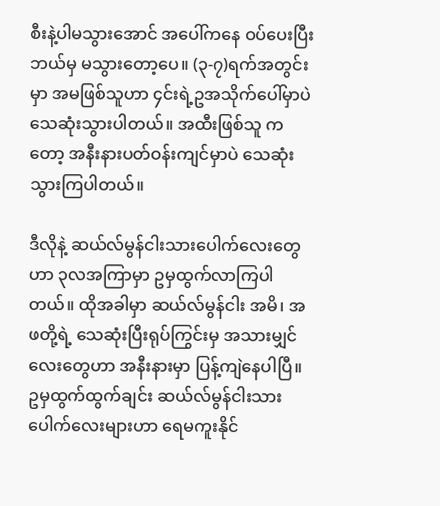စီးနဲ့ပါမသွားအောင် အပေါ်ကနေ ဝပ်ပေးပြီး ဘယ်မှ မသွားတော့ပေ။ (၃-၇)ရက်အတွင်းမှာ အမဖြစ်သူဟာ ၄င်းရဲ့ဥအသိုက်ပေါ်မှာပဲ သေဆုံးသွားပါတယ်။ အထီးဖြစ်သူ ကတော့ အနီးနားပတ်ဝန်းကျင်မှာပဲ သေဆုံးသွားကြပါတယ်။

ဒီလိုနဲ့ ဆယ်လ်မွန်ငါးသားပေါက်လေးတွေဟာ ၃လအကြာမှာ ဥမှထွက်လာကြပါတယ်။ ထိုအခါမှာ ဆယ်လ်မွန်ငါး အမိ၊ အဖတို့ရဲ့ သေဆုံးပြီးရုပ်ကြွင်းမှ အသားမျှင်လေးတွေဟာ အနီးနားမှာ ပြန့်ကျဲနေပါပြီ။ ဥမှထွက်ထွက်ချင်း ဆယ်လ်မွန်ငါးသားပေါက်လေးများဟာ ရေမကူးနိုင်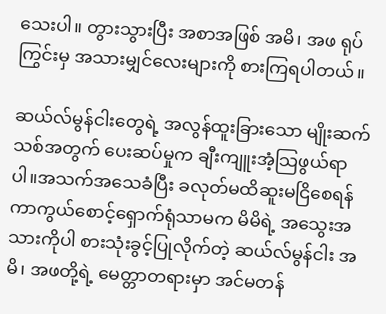သေးပါ။ တွားသွားပြီး အစာအဖြစ် အမိ၊ အဖ ရုပ်ကြွင်းမှ အသားမျှင်လေးများကို စားကြရပါတယ်။

ဆယ်လ်မွန်ငါးတွေရဲ့ အလွန်ထူးခြားသော မျိုးဆက်သစ်အတွက် ပေးဆပ်မှုက ချီးကျူးအံ့သြဖွယ်ရာပါ။အသက်အသေခံပြီး ခလုတ်မထိဆူးမငြိစေရန် ကာကွယ်စောင့်ရှောက်ရုံသာမက မိမိရဲ့ အသွေးအသားကိုပါ စားသုံးခွင့်ပြုလိုက်တဲ့ ဆယ်လ်မွန်ငါး အမိ၊ အဖတို့ရဲ့ မေတ္တာတရားမှာ အင်မတန်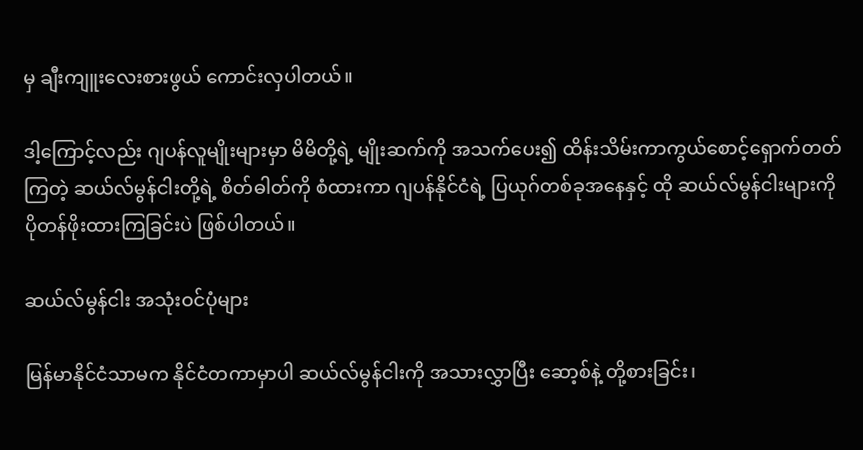မှ ချီးကျူးလေးစားဖွယ် ကောင်းလှပါတယ်။

ဒါ့ကြောင့်လည်း ဂျပန်လူမျိုးများမှာ မိမိတို့ရဲ့ မျိုးဆက်ကို အသက်ပေး၍ ထိန်းသိမ်းကာကွယ်စောင့်ရှောက်တတ်ကြတဲ့ ဆယ်လ်မွန်ငါးတို့ရဲ့ စိတ်ဓါတ်ကို စံထားကာ ဂျပန်နိုင်ငံရဲ့ ပြယုဂ်တစ်ခုအနေနှင့် ထို ဆယ်လ်မွန်ငါးများကို ပိုတန်ဖိုးထားကြခြင်းပဲ ဖြစ်ပါတယ်။

ဆယ်လ်မွန်ငါး အသုံးဝင်ပုံများ

မြန်မာနိုင်ငံသာမက နိုင်ငံတကာမှာပါ ဆယ်လ်မွန်ငါးကို အသားလွှာပြီး ဆော့စ်နဲ့ တို့စားခြင်း၊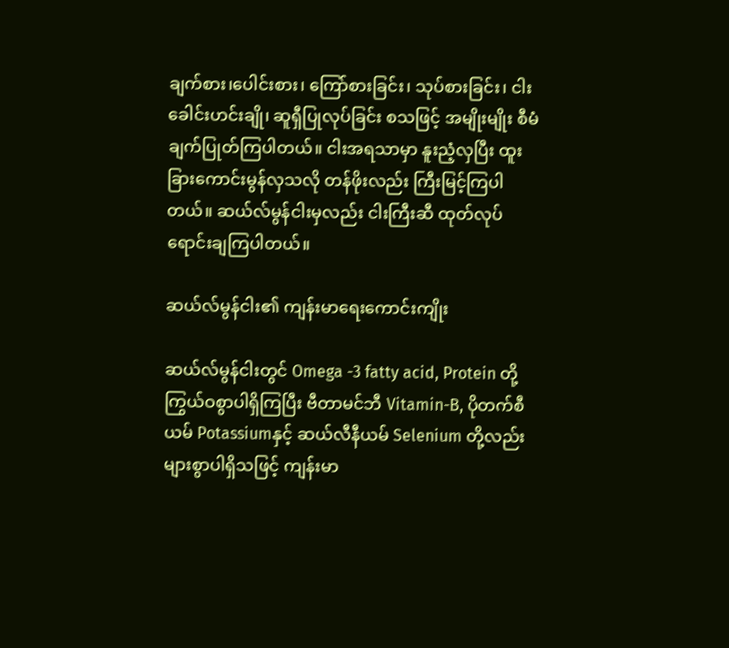ချက်စား၊ပေါင်းစား၊ ကြော်စားခြင်း၊ သုပ်စားခြင်း၊ ငါးခေါင်းဟင်းချို၊ ဆူရှီပြုလုပ်ခြင်း စသဖြင့် အမျိုးမျိုး စီမံချက်ပြုတ်ကြပါတယ်။ ငါးအရသာမှာ နူးညံ့လှပြီး ထူးခြားကောင်းမွန်လှသလို တန်ဖိုးလည်း ကြီးမြင့်ကြပါတယ်။ ဆယ်လ်မွန်ငါးမှလည်း ငါးကြီးဆီ ထုတ်လုပ်ရောင်းချကြပါတယ်။

ဆယ်လ်မွန်ငါး၏ ကျန်းမာရေးကောင်းကျိုး

ဆယ်လ်မွန်ငါးတွင် Omega -3 fatty acid, Protein တို့ ကြွယ်ဝစွာပါရှိကြပြီး ဗီတာမင်ဘီ Vitamin-B, ပိုတက်စီယမ် Potassiumနှင့် ဆယ်လီနီယမ် Selenium တို့လည်း များစွာပါရှိသဖြင့် ကျန်းမာ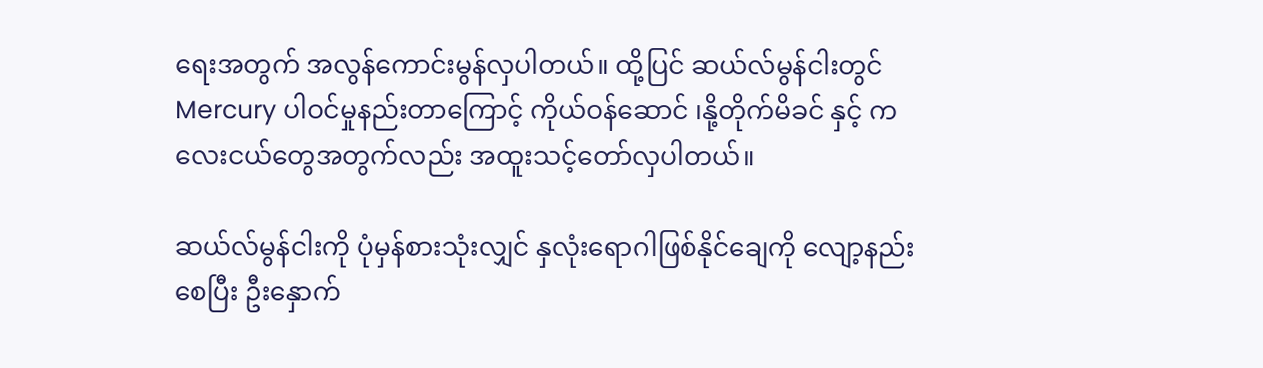ရေးအတွက် အလွန်ကောင်းမွန်လှပါတယ်။ ထို့ပြင် ဆယ်လ်မွန်ငါးတွင် Mercury ပါဝင်မှုနည်းတာကြောင့် ကိုယ်ဝန်ဆောင် ၊နို့တိုက်မိခင် နှင့် ကလေးငယ်တွေအတွက်လည်း အထူးသင့်တော်လှပါတယ်။

ဆယ်လ်မွန်ငါးကို ပုံမှန်စားသုံးလျှင် နှလုံးရောဂါဖြစ်နိုင်ချေကို လျော့နည်းစေပြီး ဦးနှောက်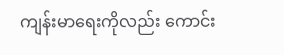ကျန်းမာရေးကိုလည်း ကောင်း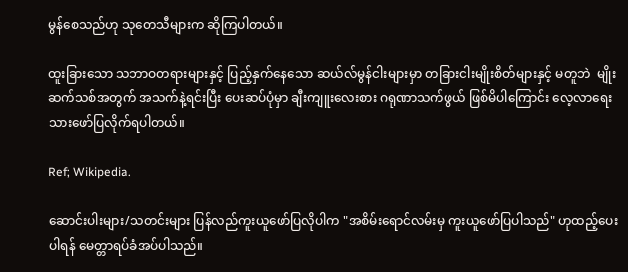မွန်စေသည်ဟု သုတေသီများက ဆိုကြပါတယ်။

ထူးခြားသော သဘာဝတရားများနှင့် ပြည့်နှက်နေသော ဆယ်လ်မွန်ငါးများမှာ တခြားငါးမျိုးစိတ်များနှင့် မတူဘဲ  မျိုးဆက်သစ်အတွက် အသက်နဲ့ရင်းပြီး ပေးဆပ်ပုံမှာ ချီးကျူးလေးစား ဂရုဏာသက်ဖွယ် ဖြစ်မိပါကြောင်း လေ့လာရေးသားဖော်ပြလိုက်ရပါတယ်။

Ref; Wikipedia.

ဆောင်းပါးများ/သတင်းများ ပြန်လည်ကူးယူဖော်ပြလိုပါက "အစိမ်းရောင်လမ်းမှ ကူးယူဖော်ပြပါသည်" ဟုထည့်ပေးပါရန် မေတ္တာရပ်ခံအပ်ပါသည်။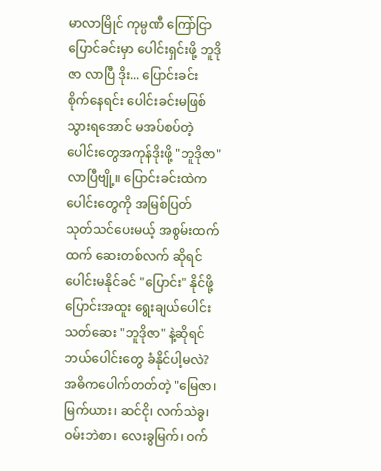မာလာမြိုင် ကုမ္ပဏီ ကြော်ငြာ
ပြောင်ခင်းမှာ ပေါင်းရှင်းဖို့ ဘူဒိုဇာ လာပြီ ဒိုး... ပြောင်းခင်း စိုက်နေရင်း ပေါင်းခင်းမဖြစ်သွားရအောင် မအပ်စပ်တဲ့ ပေါင်းတွေအကုန်ဒိုးဖို့ "ဘူဒိုဇာ" လာပြီဗျို့။ ပြောင်းခင်းထဲက ပေါင်းတွေကို အမြစ်ပြတ် သုတ်သင်ပေးမယ့် အစွမ်းထက်ထက် ဆေးတစ်လက် ဆိုရင် ပေါင်းမနိုင်ခင် "ပြောင်း" နိုင်ဖို့ ပြောင်းအထူး ရွေးချယ်ပေါင်းသတ်ဆေး "ဘူဒိုဇာ" နဲ့ဆိုရင် ဘယ်ပေါင်းတွေ ခံနိုင်ပါ့မလဲ? အဓိကပေါက်တတ်တဲ့ "မြေဇာ၊ မြက်ယား၊ ဆင်ငို၊ လက်သဲခွ၊ ဝမ်းဘဲစာ၊ လေးခွမြက်၊ ဝက်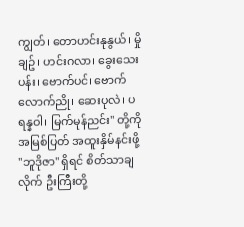ကျွတ်၊ တောဟင်းနုနွယ်၊ မှိုချဥ်၊ ဟင်းဂလာ၊ ခွေးသေးပန်း၊ ဗောက်ပင်၊ ဗောက်လောက်ညို၊ ဆေးပုလဲ၊ ပရန္နဝါ၊ မြက်မုန်ညင်း" တို့ကို အမြစ်ပြတ် အထူးနှိမ်နင်းဖို့ "ဘူဒိုဇာ" ရှိရင် စိတ်သာချလိုက် ဦးကြီးတို့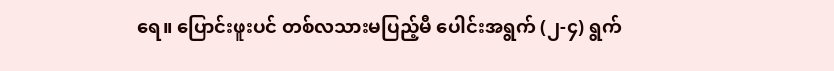ရေ။ ပြောင်းဖူးပင် တစ်လသားမပြည့်မီ ပေါင်းအရွက် (၂-၄) ရွက်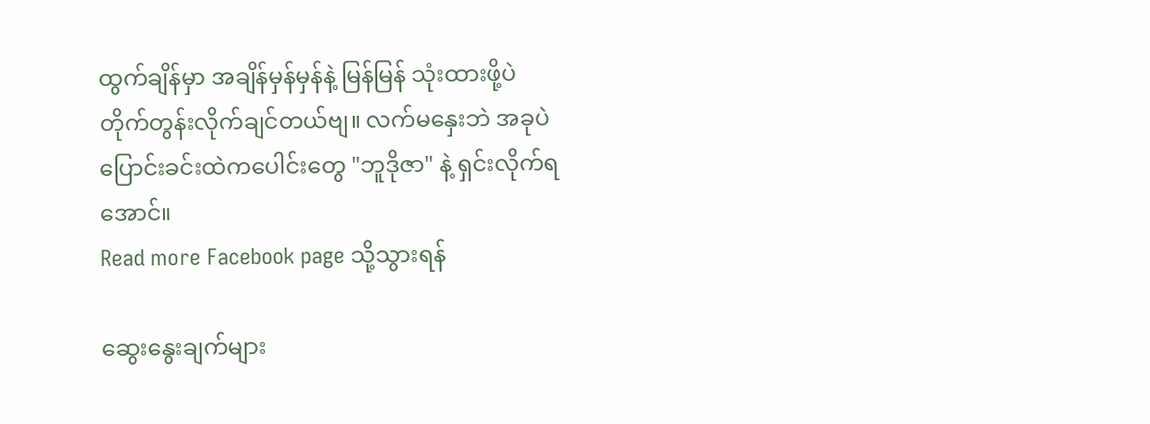ထွက်ချိန်မှာ အချိန်မှန်မှန်နဲ့ မြန်မြန် သုံးထားဖို့ပဲ တိုက်တွန်းလိုက်ချင်တယ်ဗျ။ လက်မနှေးဘဲ အခုပဲ ပြောင်းခင်းထဲကပေါင်းတွေ "ဘူဒိုဇာ" နဲ့ ရှင်းလိုက်ရအောင်။
Read more Facebook page သို့သွားရန်

ဆွေးနွေးချက်များ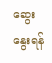ဆွေးနွေးရန်